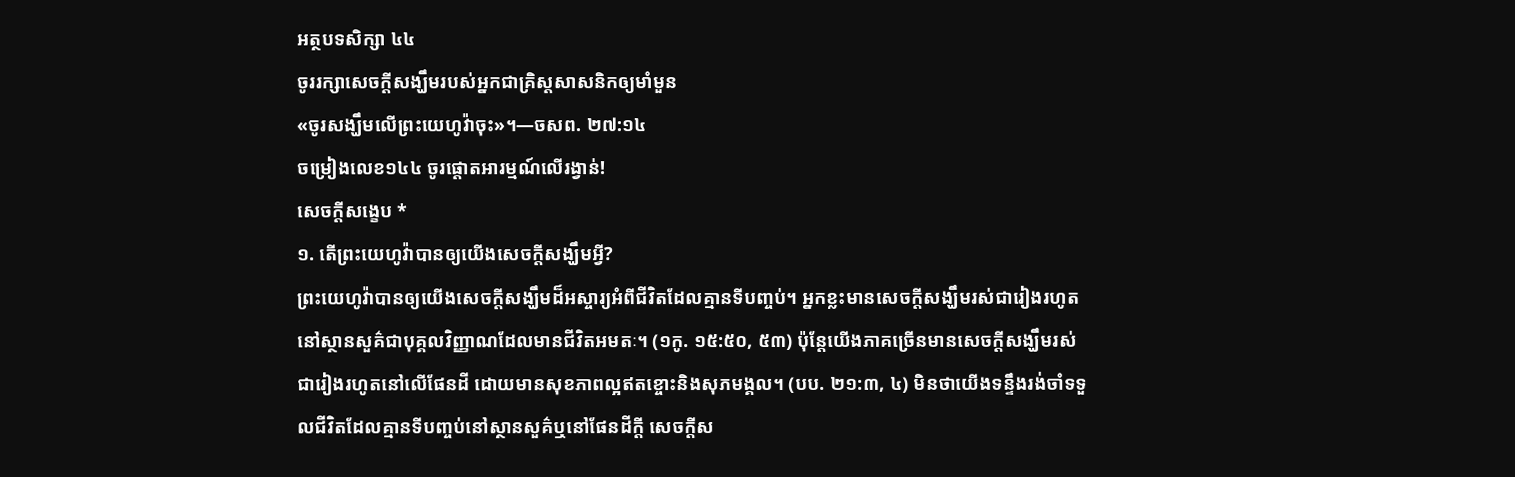អត្ថបទសិក្សា ៤៤
ចូររក្សាសេចក្ដីសង្ឃឹមរបស់អ្នកជាគ្រិស្តសាសនិកឲ្យមាំមួន
«ចូរសង្ឃឹមលើព្រះយេហូវ៉ាចុះ»។—ចសព. ២៧:១៤
ចម្រៀងលេខ១៤៤ ចូរផ្ដោតអារម្មណ៍លើរង្វាន់!
សេចក្ដីសង្ខេប *
១. តើព្រះយេហូវ៉ាបានឲ្យយើងសេចក្ដីសង្ឃឹមអ្វី?
ព្រះយេហូវ៉ាបានឲ្យយើងសេចក្ដីសង្ឃឹមដ៏អស្ចារ្យអំពីជីវិតដែលគ្មានទីបញ្ចប់។ អ្នកខ្លះមានសេចក្ដីសង្ឃឹមរស់ជារៀងរហូតនៅស្ថានសួគ៌ជាបុគ្គលវិញ្ញាណដែលមានជីវិតអមតៈ។ (១កូ. ១៥:៥០, ៥៣) ប៉ុន្តែយើងភាគច្រើនមានសេចក្ដីសង្ឃឹមរស់ជារៀងរហូតនៅលើផែនដី ដោយមានសុខភាពល្អឥតខ្ចោះនិងសុភមង្គល។ (បប. ២១:៣, ៤) មិនថាយើងទន្ទឹងរង់ចាំទទួលជីវិតដែលគ្មានទីបញ្ចប់នៅស្ថានសួគ៌ឬនៅផែនដីក្ដី សេចក្ដីស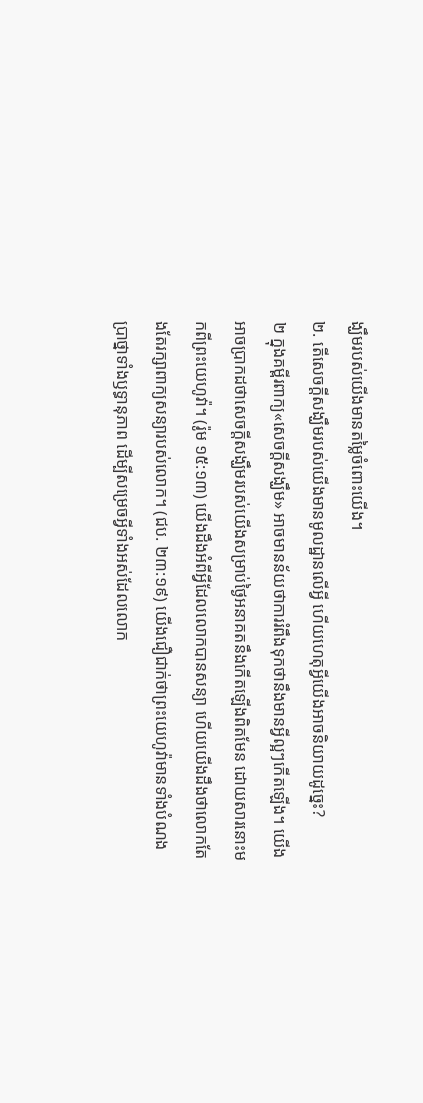ង្ឃឹមរបស់យើងមានតម្លៃចំពោះយើង។
២. តើសេចក្ដីសង្ឃឹមរបស់យើងមានមូលដ្ឋានលើអ្វី ហើយហេតុអ្វីយើងអាចនិយាយដូច្នេះ?
២ ក្នុងគម្ពីរពាក្យ«សេចក្ដីសង្ឃឹម» អាចមានន័យថាការរំពឹងទុកថានឹងមានអ្វីល្អៗកើតឡើង។ យើងអាចប្រាកដថាសេចក្ដីសង្ឃឹមរបស់យើងសម្រាប់ថ្ងៃអនាគតនឹងកើតឡើងពិតមែន ដោយសារនោះមកពីព្រះយេហូវ៉ា។ (រ៉ូម ១៥:១៣) យើងដឹងអំពីអ្វីដែលលោកបានសន្យា ហើយយើងដឹងថាលោកតែងតែរក្សាពាក្យសន្យារបស់លោក។ (ជប. ២៣:១៩) យើងជឿជាក់ថាព្រះយេហូវ៉ាមានទាំងបំណងប្រាថ្នាទាំងឫទ្ធានុភាព ដើម្បីសម្រេចអ្វីទាំងអស់ដែលលោក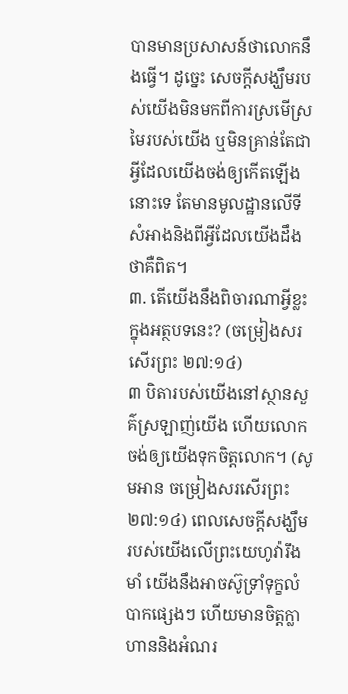បានមានប្រសាសន៍ថាលោកនឹងធ្វើ។ ដូច្នេះ សេចក្ដីសង្ឃឹមរបស់យើងមិនមកពីការស្រមើស្រមៃរបស់យើង ឬមិនគ្រាន់តែជាអ្វីដែលយើងចង់ឲ្យកើតឡើងនោះទេ តែមានមូលដ្ឋានលើទីសំអាងនិងពីអ្វីដែលយើងដឹងថាគឺពិត។
៣. តើយើងនឹងពិចារណាអ្វីខ្លះក្នុងអត្ថបទនេះ? (ចម្រៀងសរសើរព្រះ ២៧:១៤)
៣ បិតារបស់យើងនៅស្ថានសួគ៌ស្រឡាញ់យើង ហើយលោកចង់ឲ្យយើងទុកចិត្តលោក។ (សូមអាន ចម្រៀងសរសើរព្រះ ២៧:១៤) ពេលសេចក្ដីសង្ឃឹមរបស់យើងលើព្រះយេហូវ៉ារឹងមាំ យើងនឹងអាចស៊ូទ្រាំទុក្ខលំបាកផ្សេងៗ ហើយមានចិត្តក្លាហាននិងអំណរ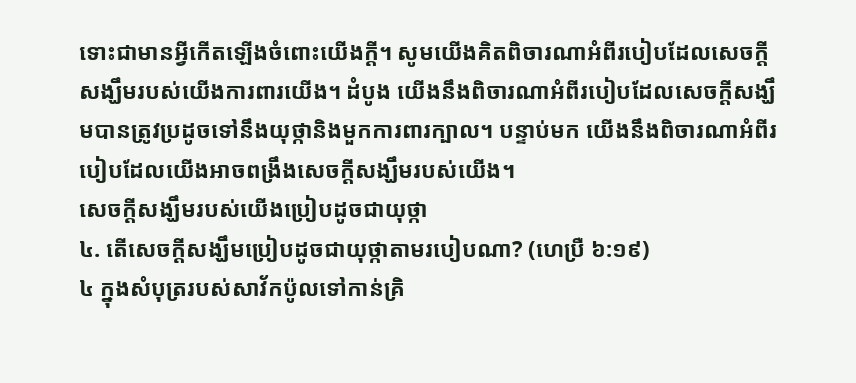ទោះជាមានអ្វីកើតឡើងចំពោះយើងក្ដី។ សូមយើងគិតពិចារណាអំពីរបៀបដែលសេចក្ដីសង្ឃឹមរបស់យើងការពារយើង។ ដំបូង យើងនឹងពិចារណាអំពីរបៀបដែលសេចក្ដីសង្ឃឹមបានត្រូវប្រដូចទៅនឹងយុថ្កានិងមួកការពារក្បាល។ បន្ទាប់មក យើងនឹងពិចារណាអំពីរបៀបដែលយើងអាចពង្រឹងសេចក្ដីសង្ឃឹមរបស់យើង។
សេចក្ដីសង្ឃឹមរបស់យើងប្រៀបដូចជាយុថ្កា
៤. តើសេចក្ដីសង្ឃឹមប្រៀបដូចជាយុថ្កាតាមរបៀបណា? (ហេប្រឺ ៦:១៩)
៤ ក្នុងសំបុត្ររបស់សាវ័កប៉ូលទៅកាន់គ្រិ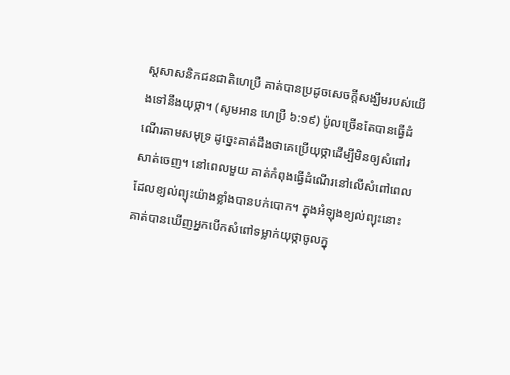ស្តសាសនិកជនជាតិហេប្រឺ គាត់បានប្រដូចសេចក្ដីសង្ឃឹមរបស់យើងទៅនឹងយុថ្កា។ (សូមអាន ហេប្រឺ ៦:១៩) ប៉ូលច្រើនតែបានធ្វើដំណើរតាមសមុទ្រ ដូច្នេះគាត់ដឹងថាគេប្រើយុថ្កាដើម្បីមិនឲ្យសំពៅរសាត់ចេញ។ នៅពេលមួយ គាត់កំពុងធ្វើដំណើរនៅលើសំពៅពេលដែលខ្យល់ព្យុះយ៉ាងខ្លាំងបានបក់បោក។ ក្នុងអំឡុងខ្យល់ព្យុះនោះ គាត់បានឃើញអ្នកបើកសំពៅទម្លាក់យុថ្កាចូលក្នុ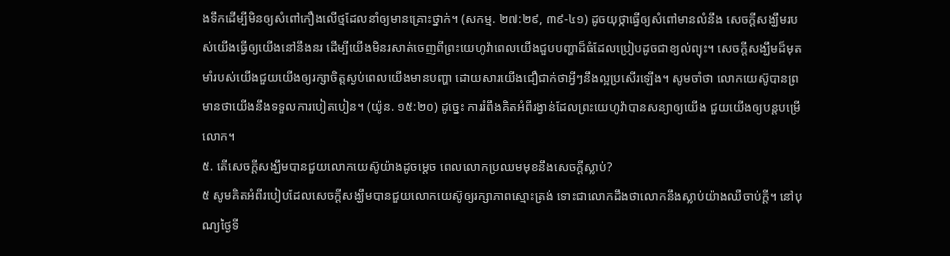ងទឹកដើម្បីមិនឲ្យសំពៅកឿងលើថ្មដែលនាំឲ្យមានគ្រោះថ្នាក់។ (សកម្ម. ២៧:២៩, ៣៩-៤១) ដូចយុថ្កាធ្វើឲ្យសំពៅមានលំនឹង សេចក្ដីសង្ឃឹមរបស់យើងធ្វើឲ្យយើងនៅនឹងនរ ដើម្បីយើងមិនរសាត់ចេញពីព្រះយេហូវ៉ាពេលយើងជួបបញ្ហាដ៏ធំដែលប្រៀបដូចជាខ្យល់ព្យុះ។ សេចក្ដីសង្ឃឹមដ៏មុតមាំរបស់យើងជួយយើងឲ្យរក្សាចិត្តស្ងប់ពេលយើងមានបញ្ហា ដោយសារយើងជឿជាក់ថាអ្វីៗនឹងល្អប្រសើរឡើង។ សូមចាំថា លោកយេស៊ូបានព្រមានថាយើងនឹងទទួលការបៀតបៀន។ (យ៉ូន. ១៥:២០) ដូច្នេះ ការរំពឹងគិតអំពីរង្វាន់ដែលព្រះយេហូវ៉ាបានសន្យាឲ្យយើង ជួយយើងឲ្យបន្តបម្រើលោក។
៥. តើសេចក្ដីសង្ឃឹមបានជួយលោកយេស៊ូយ៉ាងដូចម្ដេច ពេលលោកប្រឈមមុខនឹងសេចក្ដីស្លាប់?
៥ សូមគិតអំពីរបៀបដែលសេចក្ដីសង្ឃឹមបានជួយលោកយេស៊ូឲ្យរក្សាភាពស្មោះត្រង់ ទោះជាលោកដឹងថាលោកនឹងស្លាប់យ៉ាងឈឺចាប់ក្ដី។ នៅបុណ្យថ្ងៃទី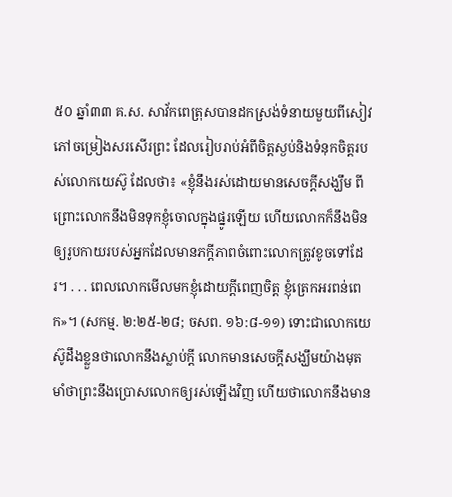៥០ ឆ្នាំ៣៣ គ.ស. សាវ័កពេត្រុសបានដកស្រង់ទំនាយមួយពីសៀវភៅចម្រៀងសរសើរព្រះ ដែលរៀបរាប់អំពីចិត្តស្ងប់និងទំនុកចិត្តរបស់លោកយេស៊ូ ដែលថា៖ «ខ្ញុំនឹងរស់ដោយមានសេចក្ដីសង្ឃឹម ពីព្រោះលោកនឹងមិនទុកខ្ញុំចោលក្នុងផ្នូរឡើយ ហើយលោកក៏នឹងមិនឲ្យរូបកាយរបស់អ្នកដែលមានភក្ដីភាពចំពោះលោកត្រូវខូចទៅដែរ។ . . . ពេលលោកមើលមកខ្ញុំដោយក្ដីពេញចិត្ត ខ្ញុំត្រេកអរពន់ពេក»។ (សកម្ម. ២:២៥-២៨; ចសព. ១៦:៨-១១) ទោះជាលោកយេស៊ូដឹងខ្លួនថាលោកនឹងស្លាប់ក្ដី លោកមានសេចក្ដីសង្ឃឹមយ៉ាងមុតមាំថាព្រះនឹងប្រោសលោកឲ្យរស់ឡើងវិញ ហើយថាលោកនឹងមាន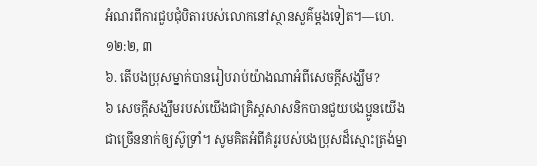អំណរពីការជួបជុំបិតារបស់លោកនៅស្ថានសួគ៌ម្ដងទៀត។—ហេ. ១២:២, ៣
៦. តើបងប្រុសម្នាក់បានរៀបរាប់យ៉ាងណាអំពីសេចក្ដីសង្ឃឹម?
៦ សេចក្ដីសង្ឃឹមរបស់យើងជាគ្រិស្តសាសនិកបានជួយបងប្អូនយើងជាច្រើននាក់ឲ្យស៊ូទ្រាំ។ សូមគិតអំពីគំរូរបស់បងប្រុសដ៏ស្មោះត្រង់ម្នា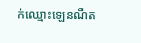ក់ឈ្មោះឡេនណឺត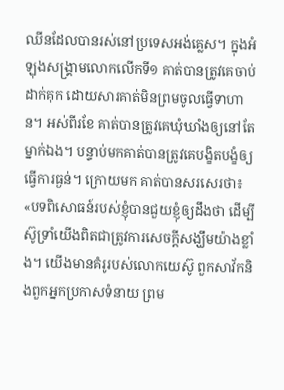ឈីនដែលបានរស់នៅប្រទេសអង់គ្លេស។ ក្នុងអំឡុងសង្គ្រាមលោកលើកទី១ គាត់បានត្រូវគេចាប់ដាក់គុក ដោយសារគាត់មិនព្រមចូលធ្វើទាហាន។ អស់ពីរខែ គាត់បានត្រូវគេឃុំឃាំងឲ្យនៅតែម្នាក់ឯង។ បន្ទាប់មកគាត់បានត្រូវគេបង្ខិតបង្ខំឲ្យធ្វើការធ្ងន់។ ក្រោយមក គាត់បានសរសេរថា៖ «បទពិសោធន៍របស់ខ្ញុំបានជួយខ្ញុំឲ្យដឹងថា ដើម្បីស៊ូទ្រាំយើងពិតជាត្រូវការសេចក្ដីសង្ឃឹមយ៉ាងខ្លាំង។ យើងមានគំរូរបស់លោកយេស៊ូ ពួកសាវ័កនិងពួកអ្នកប្រកាសទំនាយ ព្រម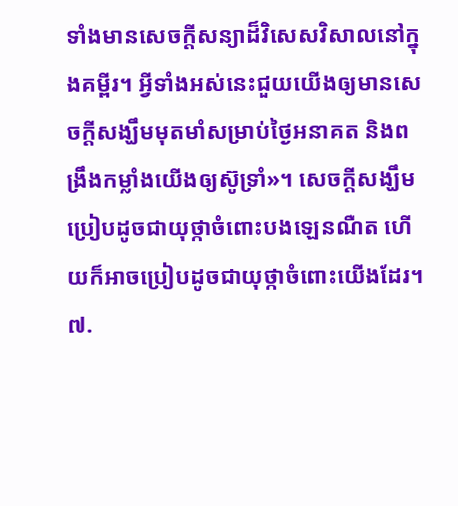ទាំងមានសេចក្ដីសន្យាដ៏វិសេសវិសាលនៅក្នុងគម្ពីរ។ អ្វីទាំងអស់នេះជួយយើងឲ្យមានសេចក្ដីសង្ឃឹមមុតមាំសម្រាប់ថ្ងៃអនាគត និងពង្រឹងកម្លាំងយើងឲ្យស៊ូទ្រាំ»។ សេចក្ដីសង្ឃឹមប្រៀបដូចជាយុថ្កាចំពោះបងឡេនណឺត ហើយក៏អាចប្រៀបដូចជាយុថ្កាចំពោះយើងដែរ។
៧.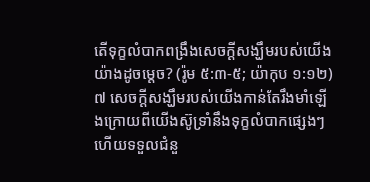តើទុក្ខលំបាកពង្រឹងសេចក្ដីសង្ឃឹមរបស់យើងយ៉ាងដូចម្ដេច? (រ៉ូម ៥:៣-៥; យ៉ាកុប ១:១២)
៧ សេចក្ដីសង្ឃឹមរបស់យើងកាន់តែរឹងមាំឡើងក្រោយពីយើងស៊ូទ្រាំនឹងទុក្ខលំបាកផ្សេងៗ ហើយទទួលជំនួ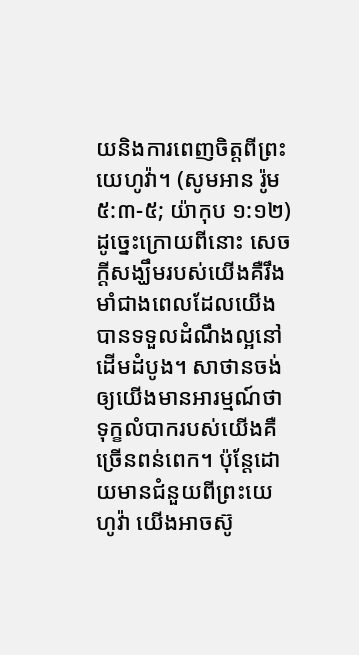យនិងការពេញចិត្តពីព្រះយេហូវ៉ា។ (សូមអាន រ៉ូម ៥:៣-៥; យ៉ាកុប ១:១២) ដូច្នេះក្រោយពីនោះ សេចក្ដីសង្ឃឹមរបស់យើងគឺរឹងមាំជាងពេលដែលយើងបានទទួលដំណឹងល្អនៅដើមដំបូង។ សាថានចង់ឲ្យយើងមានអារម្មណ៍ថា ទុក្ខលំបាករបស់យើងគឺច្រើនពន់ពេក។ ប៉ុន្តែដោយមានជំនួយពីព្រះយេហូវ៉ា យើងអាចស៊ូ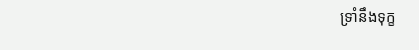ទ្រាំនឹងទុក្ខ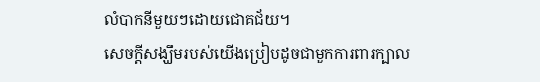លំបាកនីមួយៗដោយជោគជ័យ។
សេចក្ដីសង្ឃឹមរបស់យើងប្រៀបដូចជាមួកការពារក្បាល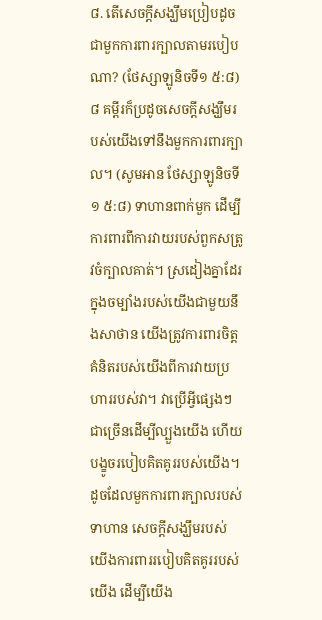៨. តើសេចក្ដីសង្ឃឹមប្រៀបដូចជាមួកការពារក្បាលតាមរបៀបណា? (ថែស្សាឡូនិចទី១ ៥:៨)
៨ គម្ពីរក៏ប្រដូចសេចក្ដីសង្ឃឹមរបស់យើងទៅនឹងមួកការពារក្បាល។ (សូមអាន ថែស្សាឡូនិចទី១ ៥:៨) ទាហានពាក់មួក ដើម្បីការពារពីការវាយរបស់ពួកសត្រូវចំក្បាលគាត់។ ស្រដៀងគ្នាដែរ ក្នុងចម្បាំងរបស់យើងជាមួយនឹងសាថាន យើងត្រូវការពារចិត្តគំនិតរបស់យើងពីការវាយប្រហាររបស់វា។ វាប្រើអ្វីផ្សេងៗជាច្រើនដើម្បីល្បួងយើង ហើយបង្ខូចរបៀបគិតគូររបស់យើង។ ដូចដែលមួកការពារក្បាលរបស់ទាហាន សេចក្ដីសង្ឃឹមរបស់យើងការពាររបៀបគិតគូររបស់យើង ដើម្បីយើង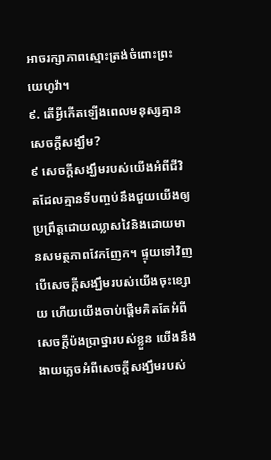អាចរក្សាភាពស្មោះត្រង់ចំពោះព្រះយេហូវ៉ា។
៩. តើអ្វីកើតឡើងពេលមនុស្សគ្មានសេចក្ដីសង្ឃឹម?
៩ សេចក្ដីសង្ឃឹមរបស់យើងអំពីជីវិតដែលគ្មានទីបញ្ចប់នឹងជួយយើងឲ្យប្រព្រឹត្តដោយឈ្លាសវៃនិងដោយមានសមត្ថភាពវែកញែក។ ផ្ទុយទៅវិញ បើសេចក្ដីសង្ឃឹមរបស់យើងចុះខ្សោយ ហើយយើងចាប់ផ្ដើមគិតតែអំពីសេចក្ដីប៉ងប្រាថ្នារបស់ខ្លួន យើងនឹងងាយភ្លេចអំពីសេចក្ដីសង្ឃឹមរបស់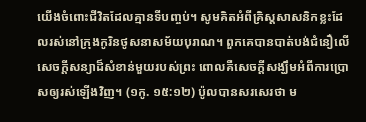យើងចំពោះជីវិតដែលគ្មានទីបញ្ចប់។ សូមគិតអំពីគ្រិស្តសាសនិកខ្លះដែលរស់នៅក្រុងកូរិនថូសនាសម័យបុរាណ។ ពួកគេបានបាត់បង់ជំនឿលើសេចក្ដីសន្យាដ៏សំខាន់មួយរបស់ព្រះ ពោលគឺសេចក្ដីសង្ឃឹមអំពីការប្រោសឲ្យរស់ឡើងវិញ។ (១កូ. ១៥:១២) ប៉ូលបានសរសេរថា ម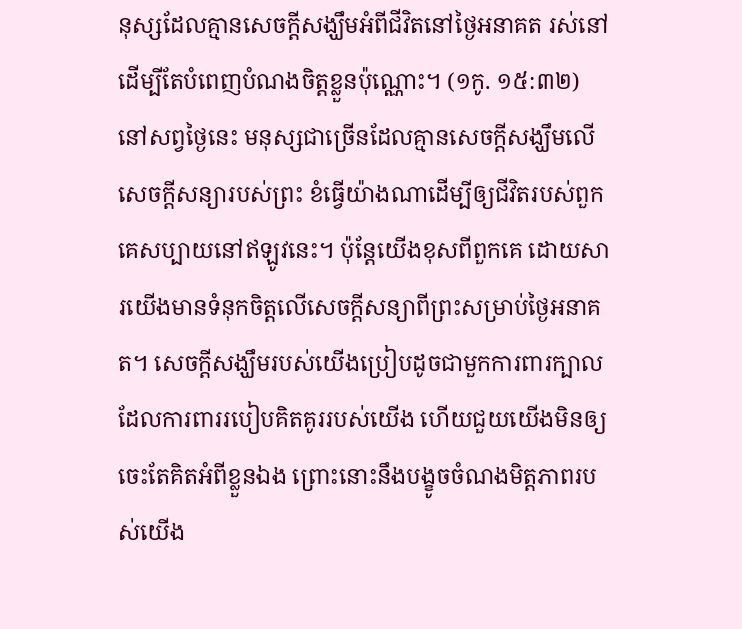នុស្សដែលគ្មានសេចក្ដីសង្ឃឹមអំពីជីវិតនៅថ្ងៃអនាគត រស់នៅដើម្បីតែបំពេញបំណងចិត្តខ្លួនប៉ុណ្ណោះ។ (១កូ. ១៥:៣២) នៅសព្វថ្ងៃនេះ មនុស្សជាច្រើនដែលគ្មានសេចក្ដីសង្ឃឹមលើសេចក្ដីសន្យារបស់ព្រះ ខំធ្វើយ៉ាងណាដើម្បីឲ្យជីវិតរបស់ពួកគេសប្បាយនៅឥឡូវនេះ។ ប៉ុន្តែយើងខុសពីពួកគេ ដោយសារយើងមានទំនុកចិត្តលើសេចក្ដីសន្យាពីព្រះសម្រាប់ថ្ងៃអនាគត។ សេចក្ដីសង្ឃឹមរបស់យើងប្រៀបដូចជាមួកការពារក្បាលដែលការពាររបៀបគិតគូររបស់យើង ហើយជួយយើងមិនឲ្យចេះតែគិតអំពីខ្លួនឯង ព្រោះនោះនឹងបង្ខូចចំណងមិត្តភាពរបស់យើង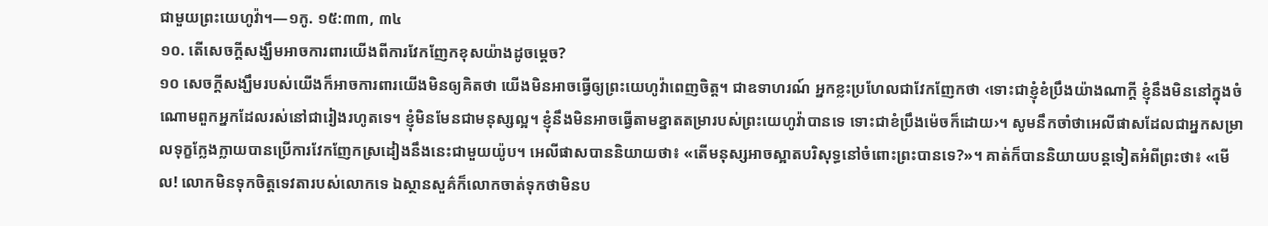ជាមួយព្រះយេហូវ៉ា។—១កូ. ១៥:៣៣, ៣៤
១០. តើសេចក្ដីសង្ឃឹមអាចការពារយើងពីការវែកញែកខុសយ៉ាងដូចម្ដេច?
១០ សេចក្ដីសង្ឃឹមរបស់យើងក៏អាចការពារយើងមិនឲ្យគិតថា យើងមិនអាចធ្វើឲ្យព្រះយេហូវ៉ាពេញចិត្ត។ ជាឧទាហរណ៍ អ្នកខ្លះប្រហែលជាវែកញែកថា ‹ទោះជាខ្ញុំខំប្រឹងយ៉ាងណាក្ដី ខ្ញុំនឹងមិននៅក្នុងចំណោមពួកអ្នកដែលរស់នៅជារៀងរហូតទេ។ ខ្ញុំមិនមែនជាមនុស្សល្អ។ ខ្ញុំនឹងមិនអាចធ្វើតាមខ្នាតតម្រារបស់ព្រះយេហូវ៉ាបានទេ ទោះជាខំប្រឹងម៉េចក៏ដោយ›។ សូមនឹកចាំថាអេលីផាសដែលជាអ្នកសម្រាលទុក្ខក្លែងក្លាយបានប្រើការវែកញែកស្រដៀងនឹងនេះជាមួយយ៉ូប។ អេលីផាសបាននិយាយថា៖ «តើមនុស្សអាចស្អាតបរិសុទ្ធនៅចំពោះព្រះបានទេ?»។ គាត់ក៏បាននិយាយបន្តទៀតអំពីព្រះថា៖ «មើល! លោកមិនទុកចិត្តទេវតារបស់លោកទេ ឯស្ថានសួគ៌ក៏លោកចាត់ទុកថាមិនប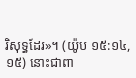រិសុទ្ធដែរ»។ (យ៉ូប ១៥:១៤, ១៥) នោះជាពា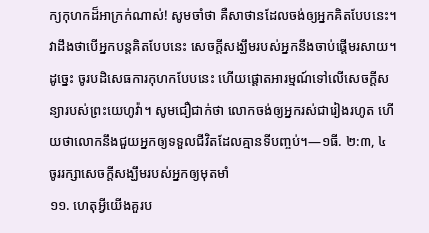ក្យកុហកដ៏អាក្រក់ណាស់! សូមចាំថា គឺសាថានដែលចង់ឲ្យអ្នកគិតបែបនេះ។ វាដឹងថាបើអ្នកបន្តគិតបែបនេះ សេចក្ដីសង្ឃឹមរបស់អ្នកនឹងចាប់ផ្ដើមរសាយ។ ដូច្នេះ ចូរបដិសេធការកុហកបែបនេះ ហើយផ្ដោតអារម្មណ៍ទៅលើសេចក្ដីសន្យារបស់ព្រះយេហូវ៉ា។ សូមជឿជាក់ថា លោកចង់ឲ្យអ្នករស់ជារៀងរហូត ហើយថាលោកនឹងជួយអ្នកឲ្យទទួលជីវិតដែលគ្មានទីបញ្ចប់។—១ធី. ២:៣, ៤
ចូររក្សាសេចក្ដីសង្ឃឹមរបស់អ្នកឲ្យមុតមាំ
១១. ហេតុអ្វីយើងគួរប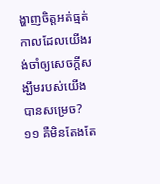ង្ហាញចិត្តអត់ធ្មត់ កាលដែលយើងរង់ចាំឲ្យសេចក្ដីសង្ឃឹមរបស់យើងបានសម្រេច?
១១ គឺមិនតែងតែ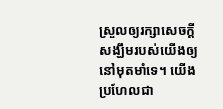ស្រួលឲ្យរក្សាសេចក្ដីសង្ឃឹមរបស់យើងឲ្យនៅមុតមាំទេ។ យើងប្រហែលជា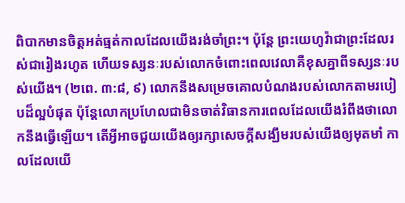ពិបាកមានចិត្តអត់ធ្មត់កាលដែលយើងរង់ចាំព្រះ។ ប៉ុន្តែ ព្រះយេហូវ៉ាជាព្រះដែលរស់ជារៀងរហូត ហើយទស្សនៈរបស់លោកចំពោះពេលវេលាគឺខុសគ្នាពីទស្សនៈរបស់យើង។ (២ពេ. ៣:៨, ៩) លោកនឹងសម្រេចគោលបំណងរបស់លោកតាមរបៀបដ៏ល្អបំផុត ប៉ុន្តែលោកប្រហែលជាមិនចាត់វិធានការពេលដែលយើងរំពឹងថាលោកនឹងធ្វើឡើយ។ តើអ្វីអាចជួយយើងឲ្យរក្សាសេចក្ដីសង្ឃឹមរបស់យើងឲ្យមុតមាំ កាលដែលយើ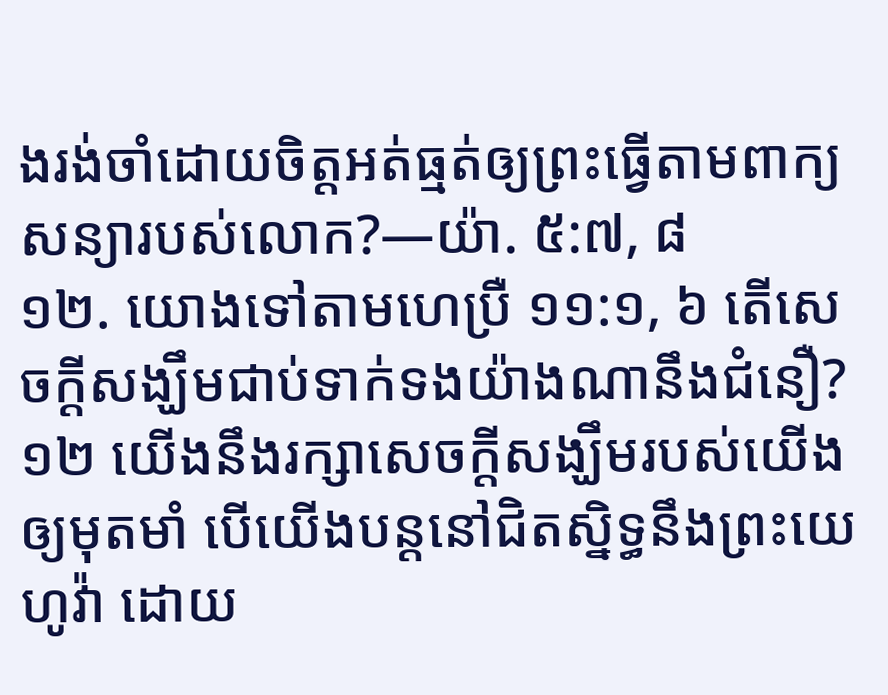ងរង់ចាំដោយចិត្តអត់ធ្មត់ឲ្យព្រះធ្វើតាមពាក្យសន្យារបស់លោក?—យ៉ា. ៥:៧, ៨
១២. យោងទៅតាមហេប្រឺ ១១:១, ៦ តើសេចក្ដីសង្ឃឹមជាប់ទាក់ទងយ៉ាងណានឹងជំនឿ?
១២ យើងនឹងរក្សាសេចក្ដីសង្ឃឹមរបស់យើងឲ្យមុតមាំ បើយើងបន្តនៅជិតស្និទ្ធនឹងព្រះយេហូវ៉ា ដោយ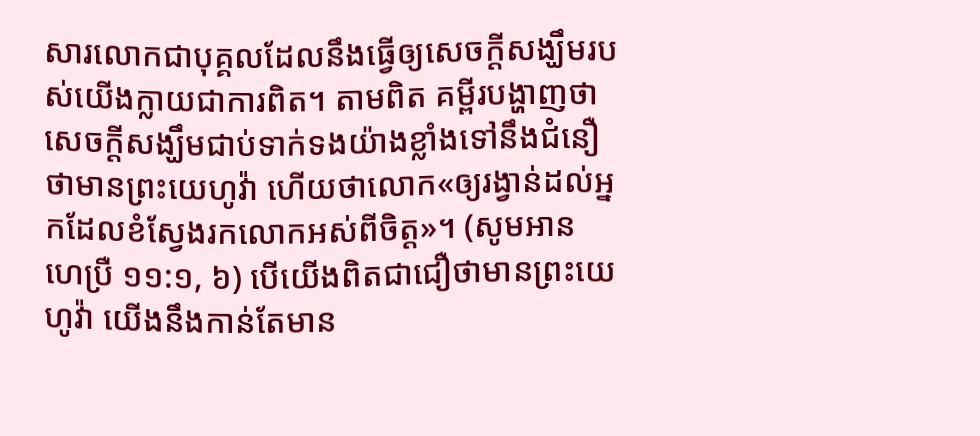សារលោកជាបុគ្គលដែលនឹងធ្វើឲ្យសេចក្ដីសង្ឃឹមរបស់យើងក្លាយជាការពិត។ តាមពិត គម្ពីរបង្ហាញថាសេចក្ដីសង្ឃឹមជាប់ទាក់ទងយ៉ាងខ្លាំងទៅនឹងជំនឿថាមានព្រះយេហូវ៉ា ហើយថាលោក«ឲ្យរង្វាន់ដល់អ្នកដែលខំស្វែងរកលោកអស់ពីចិត្ត»។ (សូមអាន ហេប្រឺ ១១:១, ៦) បើយើងពិតជាជឿថាមានព្រះយេហូវ៉ា យើងនឹងកាន់តែមាន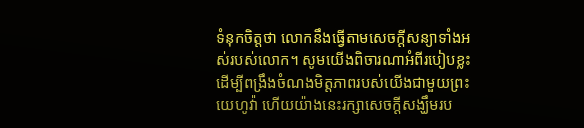ទំនុកចិត្តថា លោកនឹងធ្វើតាមសេចក្ដីសន្យាទាំងអស់របស់លោក។ សូមយើងពិចារណាអំពីរបៀបខ្លះដើម្បីពង្រឹងចំណងមិត្តភាពរបស់យើងជាមួយព្រះយេហូវ៉ា ហើយយ៉ាងនេះរក្សាសេចក្ដីសង្ឃឹមរប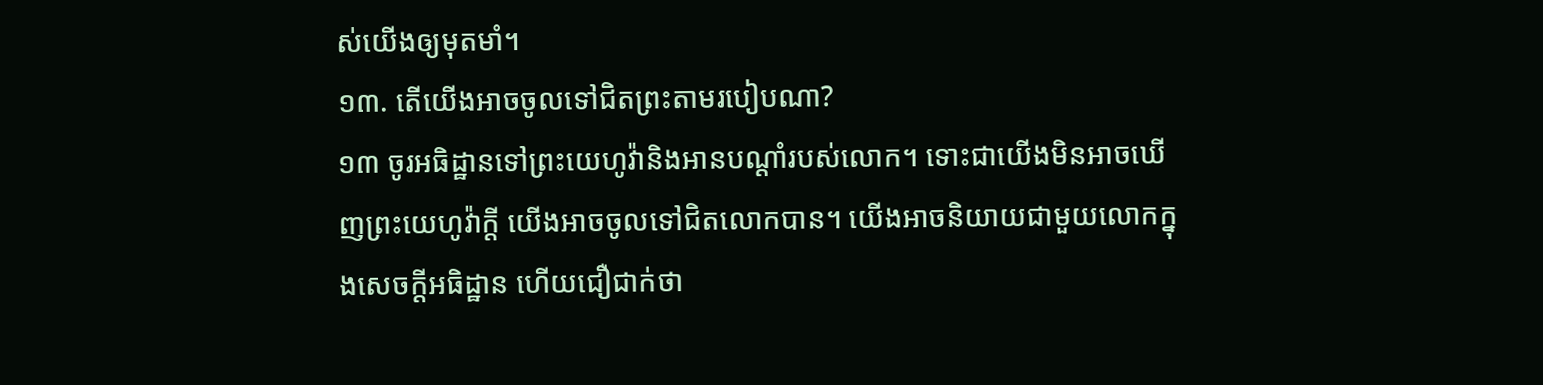ស់យើងឲ្យមុតមាំ។
១៣. តើយើងអាចចូលទៅជិតព្រះតាមរបៀបណា?
១៣ ចូរអធិដ្ឋានទៅព្រះយេហូវ៉ានិងអានបណ្ដាំរបស់លោក។ ទោះជាយើងមិនអាចឃើញព្រះយេហូវ៉ាក្ដី យើងអាចចូលទៅជិតលោកបាន។ យើងអាចនិយាយជាមួយលោកក្នុងសេចក្ដីអធិដ្ឋាន ហើយជឿជាក់ថា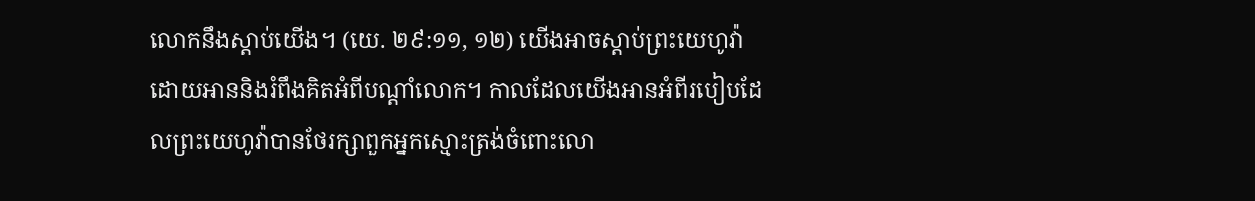លោកនឹងស្ដាប់យើង។ (យេ. ២៩:១១, ១២) យើងអាចស្ដាប់ព្រះយេហូវ៉ា ដោយអាននិងរំពឹងគិតអំពីបណ្ដាំលោក។ កាលដែលយើងអានអំពីរបៀបដែលព្រះយេហូវ៉ាបានថែរក្សាពួកអ្នកស្មោះត្រង់ចំពោះលោ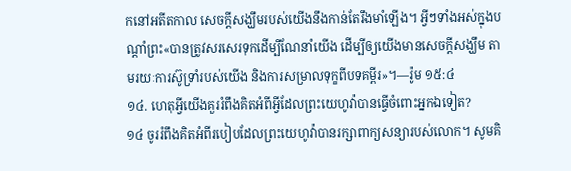កនៅអតីតកាល សេចក្ដីសង្ឃឹមរបស់យើងនឹងកាន់តែរឹងមាំឡើង។ អ្វីៗទាំងអស់ក្នុងបណ្ដាំព្រះ«បានត្រូវសរសេរទុកដើម្បីណែនាំយើង ដើម្បីឲ្យយើងមានសេចក្ដីសង្ឃឹម តាមរយៈការស៊ូទ្រាំរបស់យើង និងការសម្រាលទុក្ខពីបទគម្ពីរ»។—រ៉ូម ១៥:៤
១៤. ហេតុអ្វីយើងគួររំពឹងគិតអំពីអ្វីដែលព្រះយេហូវ៉ាបានធ្វើចំពោះអ្នកឯទៀត?
១៤ ចូររំពឹងគិតអំពីរបៀបដែលព្រះយេហូវ៉ាបានរក្សាពាក្យសន្យារបស់លោក។ សូមគិ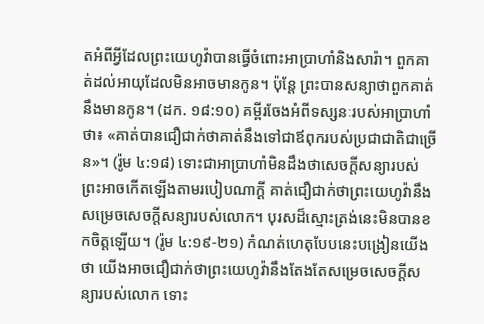តអំពីអ្វីដែលព្រះយេហូវ៉ាបានធ្វើចំពោះអាប្រាហាំនិងសារ៉ា។ ពួកគាត់ដល់អាយុដែលមិនអាចមានកូន។ ប៉ុន្តែ ព្រះបានសន្យាថាពួកគាត់នឹងមានកូន។ (ដក. ១៨:១០) គម្ពីរចែងអំពីទស្សនៈរបស់អាប្រាហាំថា៖ «គាត់បានជឿជាក់ថាគាត់នឹងទៅជាឪពុករបស់ប្រជាជាតិជាច្រើន»។ (រ៉ូម ៤:១៨) ទោះជាអាប្រាហាំមិនដឹងថាសេចក្ដីសន្យារបស់ព្រះអាចកើតឡើងតាមរបៀបណាក្ដី គាត់ជឿជាក់ថាព្រះយេហូវ៉ានឹងសម្រេចសេចក្ដីសន្យារបស់លោក។ បុរសដ៏ស្មោះត្រង់នេះមិនបានខកចិត្តឡើយ។ (រ៉ូម ៤:១៩-២១) កំណត់ហេតុបែបនេះបង្រៀនយើងថា យើងអាចជឿជាក់ថាព្រះយេហូវ៉ានឹងតែងតែសម្រេចសេចក្ដីសន្យារបស់លោក ទោះ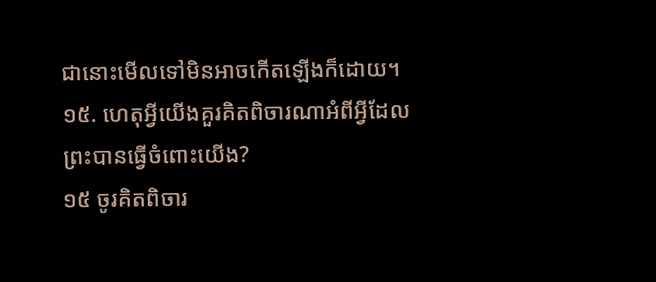ជានោះមើលទៅមិនអាចកើតឡើងក៏ដោយ។
១៥. ហេតុអ្វីយើងគួរគិតពិចារណាអំពីអ្វីដែលព្រះបានធ្វើចំពោះយើង?
១៥ ចូរគិតពិចារ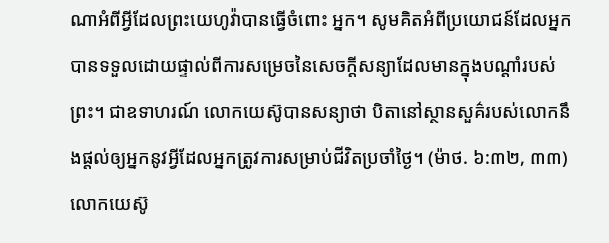ណាអំពីអ្វីដែលព្រះយេហូវ៉ាបានធ្វើចំពោះ អ្នក។ សូមគិតអំពីប្រយោជន៍ដែលអ្នកបានទទួលដោយផ្ទាល់ពីការសម្រេចនៃសេចក្ដីសន្យាដែលមានក្នុងបណ្ដាំរបស់ព្រះ។ ជាឧទាហរណ៍ លោកយេស៊ូបានសន្យាថា បិតានៅស្ថានសួគ៌របស់លោកនឹងផ្ដល់ឲ្យអ្នកនូវអ្វីដែលអ្នកត្រូវការសម្រាប់ជីវិតប្រចាំថ្ងៃ។ (ម៉ាថ. ៦:៣២, ៣៣) លោកយេស៊ូ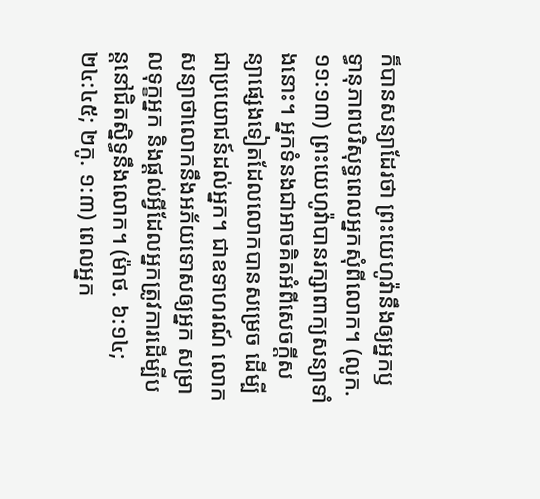ក៏បានសន្យាដែរថា ព្រះយេហូវ៉ានឹងឲ្យអ្នកឫទ្ធានុភាពបរិសុទ្ធពេលអ្នកសុំពីលោក។ (លូក. ១១:១៣) ព្រះយេហូវ៉ាបានរក្សាពាក្យសន្យាទាំងនោះ។ អ្នកទំនងជាអាចគិតអំពីសេចក្ដីសន្យាផ្សេងទៀតដែលលោកបានសម្រេច ដើម្បីជាប្រយោជន៍ដល់អ្នក។ ជាឧទាហរណ៍ លោកសន្យាថាលោកនឹងអភ័យទោសឲ្យអ្នក សម្រាលទុក្ខអ្នក និងផ្ដល់អ្វីដែលអ្នកត្រូវការដើម្បីបន្តនៅជិតស្និទ្ធនឹងលោក។ (ម៉ាថ. ៦:១៤; ២៤:៤៥; ២កូ. ១:៣) ពេលអ្នក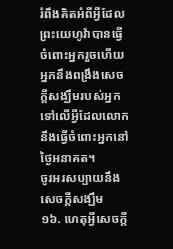រំពឹងគិតអំពីអ្វីដែលព្រះយេហូវ៉ាបានធ្វើចំពោះអ្នករួចហើយ អ្នកនឹងពង្រឹងសេចក្ដីសង្ឃឹមរបស់អ្នកទៅលើអ្វីដែលលោកនឹងធ្វើចំពោះអ្នកនៅថ្ងៃអនាគត។
ចូរអរសប្បាយនឹងសេចក្ដីសង្ឃឹម
១៦. ហេតុអ្វីសេចក្ដី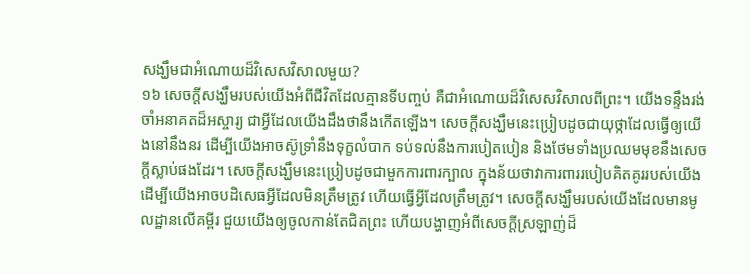សង្ឃឹមជាអំណោយដ៏វិសេសវិសាលមួយ?
១៦ សេចក្ដីសង្ឃឹមរបស់យើងអំពីជីវិតដែលគ្មានទីបញ្ចប់ គឺជាអំណោយដ៏វិសេសវិសាលពីព្រះ។ យើងទន្ទឹងរង់ចាំអនាគតដ៏អស្ចារ្យ ជាអ្វីដែលយើងដឹងថានឹងកើតឡើង។ សេចក្ដីសង្ឃឹមនេះប្រៀបដូចជាយុថ្កាដែលធ្វើឲ្យយើងនៅនឹងនរ ដើម្បីយើងអាចស៊ូទ្រាំនឹងទុក្ខលំបាក ទប់ទល់នឹងការបៀតបៀន និងថែមទាំងប្រឈមមុខនឹងសេចក្ដីស្លាប់ផងដែរ។ សេចក្ដីសង្ឃឹមនេះប្រៀបដូចជាមួកការពារក្បាល ក្នុងន័យថាវាការពាររបៀបគិតគូររបស់យើង ដើម្បីយើងអាចបដិសេធអ្វីដែលមិនត្រឹមត្រូវ ហើយធ្វើអ្វីដែលត្រឹមត្រូវ។ សេចក្ដីសង្ឃឹមរបស់យើងដែលមានមូលដ្ឋានលើគម្ពីរ ជួយយើងឲ្យចូលកាន់តែជិតព្រះ ហើយបង្ហាញអំពីសេចក្ដីស្រឡាញ់ដ៏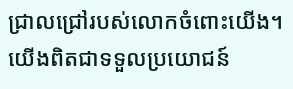ជ្រាលជ្រៅរបស់លោកចំពោះយើង។ យើងពិតជាទទួលប្រយោជន៍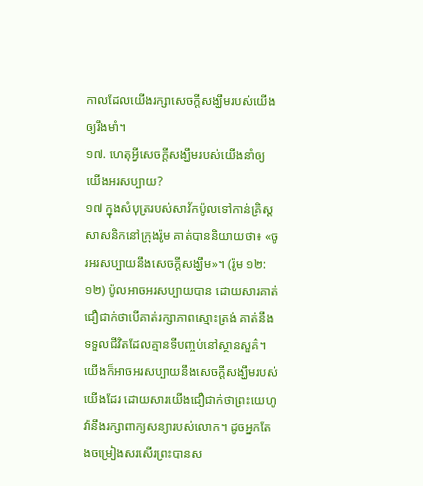កាលដែលយើងរក្សាសេចក្ដីសង្ឃឹមរបស់យើងឲ្យរឹងមាំ។
១៧. ហេតុអ្វីសេចក្ដីសង្ឃឹមរបស់យើងនាំឲ្យយើងអរសប្បាយ?
១៧ ក្នុងសំបុត្ររបស់សាវ័កប៉ូលទៅកាន់គ្រិស្តសាសនិកនៅក្រុងរ៉ូម គាត់បាននិយាយថា៖ «ចូរអរសប្បាយនឹងសេចក្ដីសង្ឃឹម»។ (រ៉ូម ១២:១២) ប៉ូលអាចអរសប្បាយបាន ដោយសារគាត់ជឿជាក់ថាបើគាត់រក្សាភាពស្មោះត្រង់ គាត់នឹងទទួលជីវិតដែលគ្មានទីបញ្ចប់នៅស្ថានសួគ៌។ យើងក៏អាចអរសប្បាយនឹងសេចក្ដីសង្ឃឹមរបស់យើងដែរ ដោយសារយើងជឿជាក់ថាព្រះយេហូវ៉ានឹងរក្សាពាក្យសន្យារបស់លោក។ ដូចអ្នកតែងចម្រៀងសរសើរព្រះបានស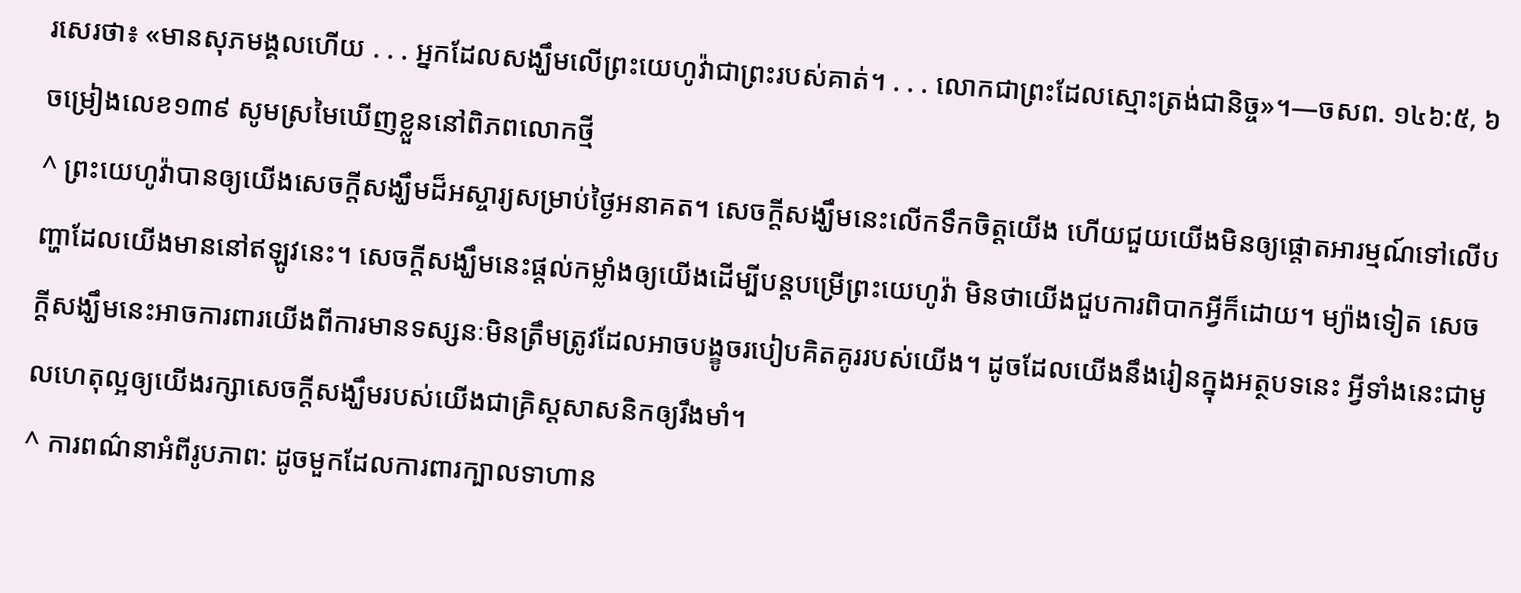រសេរថា៖ «មានសុភមង្គលហើយ . . . អ្នកដែលសង្ឃឹមលើព្រះយេហូវ៉ាជាព្រះរបស់គាត់។ . . . លោកជាព្រះដែលស្មោះត្រង់ជានិច្ច»។—ចសព. ១៤៦:៥, ៦
ចម្រៀងលេខ១៣៩ សូមស្រមៃឃើញខ្លួននៅពិភពលោកថ្មី
^ ព្រះយេហូវ៉ាបានឲ្យយើងសេចក្ដីសង្ឃឹមដ៏អស្ចារ្យសម្រាប់ថ្ងៃអនាគត។ សេចក្ដីសង្ឃឹមនេះលើកទឹកចិត្តយើង ហើយជួយយើងមិនឲ្យផ្ដោតអារម្មណ៍ទៅលើបញ្ហាដែលយើងមាននៅឥឡូវនេះ។ សេចក្ដីសង្ឃឹមនេះផ្ដល់កម្លាំងឲ្យយើងដើម្បីបន្តបម្រើព្រះយេហូវ៉ា មិនថាយើងជួបការពិបាកអ្វីក៏ដោយ។ ម្យ៉ាងទៀត សេចក្ដីសង្ឃឹមនេះអាចការពារយើងពីការមានទស្សនៈមិនត្រឹមត្រូវដែលអាចបង្ខូចរបៀបគិតគូររបស់យើង។ ដូចដែលយើងនឹងរៀនក្នុងអត្ថបទនេះ អ្វីទាំងនេះជាមូលហេតុល្អឲ្យយើងរក្សាសេចក្ដីសង្ឃឹមរបស់យើងជាគ្រិស្តសាសនិកឲ្យរឹងមាំ។
^ ការពណ៌នាអំពីរូបភាព: ដូចមួកដែលការពារក្បាលទាហាន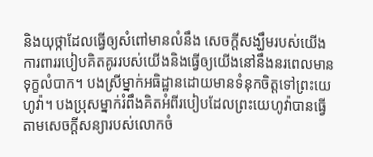និងយុថ្កាដែលធ្វើឲ្យសំពៅមានលំនឹង សេចក្ដីសង្ឃឹមរបស់យើងការពាររបៀបគិតគូររបស់យើងនិងធ្វើឲ្យយើងនៅនឹងនរពេលមានទុក្ខលំបាក។ បងស្រីម្នាក់អធិដ្ឋានដោយមានទំនុកចិត្តទៅព្រះយេហូវ៉ា។ បងប្រុសម្នាក់រំពឹងគិតអំពីរបៀបដែលព្រះយេហូវ៉ាបានធ្វើតាមសេចក្ដីសន្យារបស់លោកចំ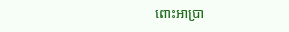ពោះអាប្រា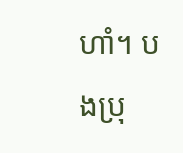ហាំ។ បងប្រុ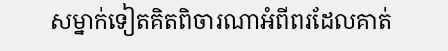សម្នាក់ទៀតគិតពិចារណាអំពីពរដែលគាត់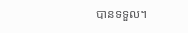បានទទួល។